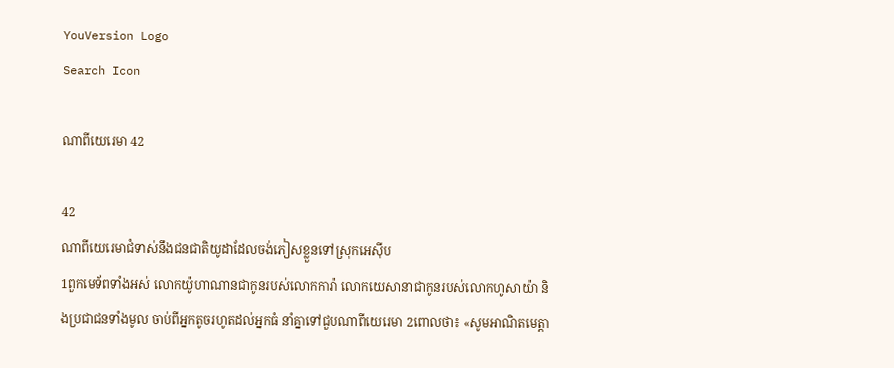YouVersion Logo
Search Icon

ណាពីយេរេមា 42

42
ណាពីយេរេមាជំទាស់នឹងជន‌ជាតិយូដាដែលចង់ភៀសខ្លួនទៅស្រុកអេស៊ីប
1ពួកមេ‌ទ័ពទាំងអស់ លោកយ៉ូហាណានជាកូនរបស់លោកការ៉ា លោកយេសា‌នាជាកូនរបស់លោកហូសា‌យ៉ា និងប្រជា‌ជនទាំងមូល ចាប់ពីអ្នកតូចរហូតដល់អ្នកធំ នាំគ្នាទៅជួបណាពីយេរេមា 2ពោលថា៖ «សូមអាណិតមេត្តា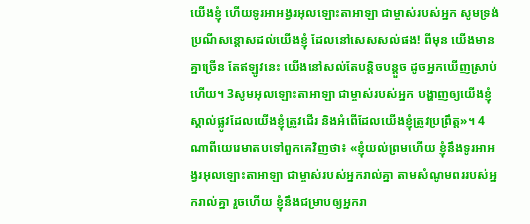យើងខ្ញុំ ហើយទូរអា‌អង្វរអុលឡោះ‌តាអាឡា ជាម្ចាស់របស់អ្នក សូមទ្រង់ប្រណីសន្ដោសដល់យើងខ្ញុំ ដែលនៅសេស‌សល់ផង! ពីមុន យើងមានគ្នាច្រើន តែឥឡូវនេះ យើងនៅសល់តែបន្តិច‌បន្តួច ដូចអ្នកឃើញស្រាប់ហើយ។ 3សូមអុលឡោះ‌តាអាឡា ជាម្ចាស់របស់អ្នក បង្ហាញឲ្យយើងខ្ញុំស្គាល់ផ្លូវដែលយើងខ្ញុំត្រូវដើរ និងអំពើដែលយើងខ្ញុំត្រូវប្រព្រឹត្ត»។ 4ណាពីយេរេមាតបទៅពួកគេវិញថា៖ «ខ្ញុំយល់ព្រមហើយ ខ្ញុំនឹងទូរអា‌អង្វរអុលឡោះ‌តាអាឡា ជាម្ចាស់របស់អ្នករាល់គ្នា តាមសំណូមពររបស់អ្នករាល់គ្នា រួចហើយ ខ្ញុំនឹងជម្រាបឲ្យអ្នករា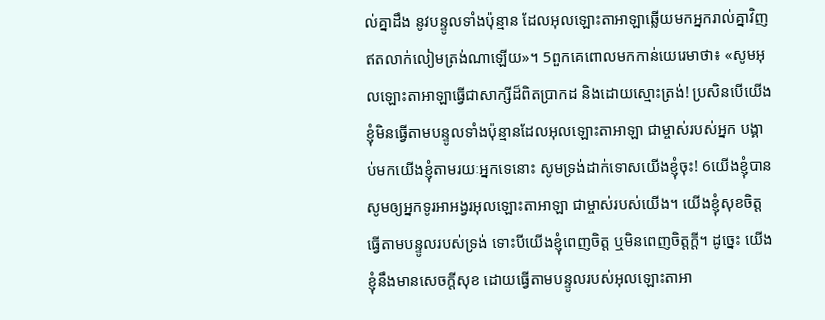ល់គ្នាដឹង នូវបន្ទូលទាំងប៉ុន្មាន ដែលអុលឡោះ‌តាអាឡាឆ្លើយមកអ្នករាល់គ្នាវិញ ឥតលាក់‌លៀមត្រង់ណាឡើយ»។ 5ពួកគេពោលមកកាន់យេរេមាថា៖ «សូមអុលឡោះ‌តាអាឡាធ្វើជាសាក្សីដ៏ពិតប្រាកដ និងដោយស្មោះត្រង់! ប្រសិនបើយើងខ្ញុំមិនធ្វើតាមបន្ទូលទាំងប៉ុន្មានដែលអុលឡោះ‌តាអាឡា ជាម្ចាស់របស់អ្នក បង្គាប់មកយើងខ្ញុំតាមរយៈអ្នកទេនោះ សូមទ្រង់ដាក់ទោសយើងខ្ញុំចុះ! 6យើងខ្ញុំបានសូមឲ្យអ្នកទូរអា‌អង្វរអុលឡោះ‌តាអាឡា ជាម្ចាស់របស់យើង។ យើងខ្ញុំសុខចិត្តធ្វើតាមបន្ទូលរបស់ទ្រង់ ទោះបីយើងខ្ញុំពេញចិត្ត ឬមិនពេញចិត្តក្ដី។ ដូច្នេះ យើងខ្ញុំនឹងមានសេចក្ដីសុខ ដោយធ្វើតាមបន្ទូលរបស់អុលឡោះ‌តាអា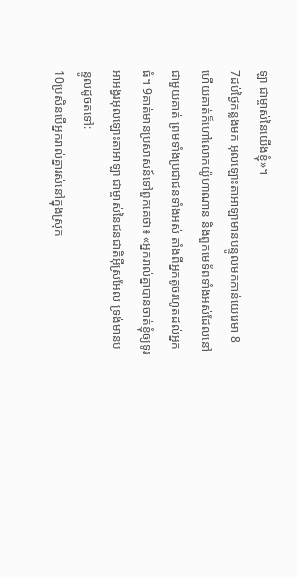ឡា ជាម្ចាស់នៃយើងខ្ញុំ»។
7ដប់ថ្ងៃកន្លងមក អុលឡោះ‌តាអាឡាមានបន្ទូលមកកាន់យេរេមា 8ហើយគាត់ក៏ហៅលោកយ៉ូហាណាន និងពួកមេ‌ទ័ពទាំងអស់ដែលនៅជាមួយគាត់ ព្រមទាំងប្រជា‌ជនទាំងអស់ តាំងពីអ្នកតូចរហូតដល់អ្នកធំ។ 9គាត់មានប្រសាសន៍ទៅពួកគេថា៖ «អ្នករាល់គ្នាបានចាត់ខ្ញុំឲ្យទូរអា‌អង្វរអុលឡោះ‌តាអាឡា ជាម្ចាស់នៃជន‌ជាតិអ៊ីស្រ‌អែល ទ្រង់មានបន្ទូលដូចតទៅ:
10ប្រសិនបើអ្នករាល់គ្នារស់នៅក្នុងស្រុក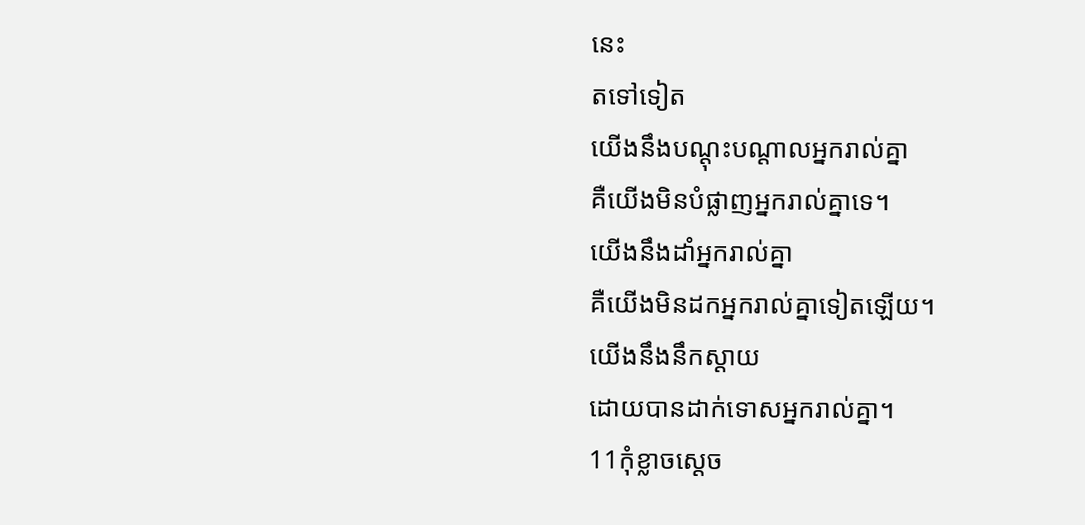នេះ
តទៅទៀត
យើងនឹងបណ្ដុះបណ្ដាលអ្នករាល់គ្នា
គឺយើងមិនបំផ្លាញអ្នករាល់គ្នាទេ។
យើងនឹងដាំអ្នករាល់គ្នា
គឺយើងមិនដកអ្នករាល់គ្នាទៀតឡើយ។
យើងនឹងនឹកស្ដាយ
ដោយបានដាក់ទោសអ្នករាល់គ្នា។
11កុំខ្លាចស្ដេច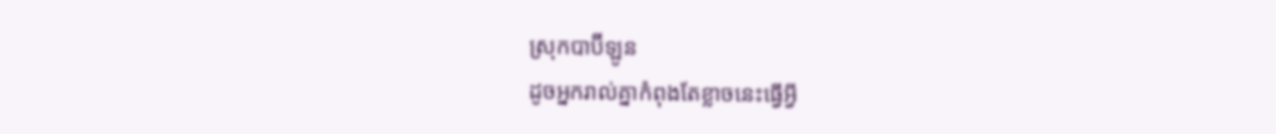ស្រុកបាប៊ី‌ឡូន
ដូចអ្នករាល់គ្នាកំពុងតែខ្លាចនេះធ្វើអ្វី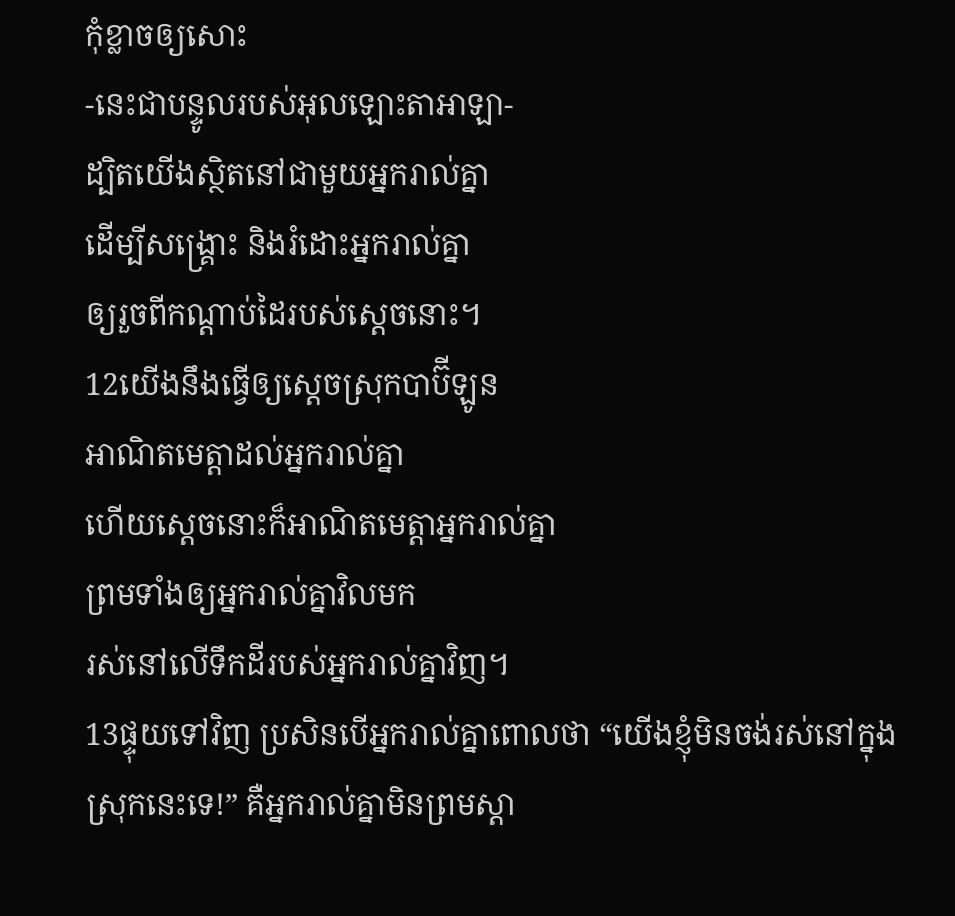កុំខ្លាចឲ្យសោះ
-នេះជាបន្ទូលរបស់អុលឡោះ‌តាអាឡា-
ដ្បិតយើងស្ថិតនៅជាមួយអ្នករាល់គ្នា
ដើម្បីសង្គ្រោះ និងរំដោះអ្នករាល់គ្នា
ឲ្យរួចពីកណ្ដាប់ដៃរបស់ស្ដេចនោះ។
12យើងនឹងធ្វើឲ្យស្ដេចស្រុកបាប៊ី‌ឡូន
អាណិតមេត្តាដល់អ្នករាល់គ្នា
ហើយស្ដេចនោះក៏អាណិតមេត្តាអ្នករាល់គ្នា
ព្រមទាំងឲ្យអ្នករាល់គ្នាវិលមក
រស់នៅលើទឹកដីរបស់អ្នករាល់គ្នាវិញ។
13ផ្ទុយទៅវិញ ប្រសិនបើអ្នករាល់គ្នាពោលថា “យើងខ្ញុំមិនចង់រស់នៅក្នុងស្រុកនេះទេ!” គឺអ្នករាល់គ្នាមិនព្រមស្ដា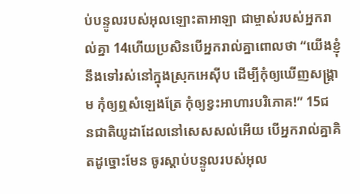ប់បន្ទូលរបស់អុលឡោះ‌តាអាឡា ជាម្ចាស់របស់អ្នករាល់គ្នា 14ហើយប្រសិនបើអ្នករាល់គ្នាពោលថា “យើងខ្ញុំនឹងទៅរស់នៅក្នុងស្រុកអេស៊ីប ដើម្បីកុំឲ្យឃើញសង្គ្រាម កុំឲ្យឮសំឡេងត្រែ កុំឲ្យខ្វះអាហារបរិភោគ!” 15ជន‌ជាតិយូដាដែលនៅសេស‌សល់អើយ បើអ្នករាល់គ្នាគិតដូច្នោះមែន ចូរស្ដាប់បន្ទូលរបស់អុល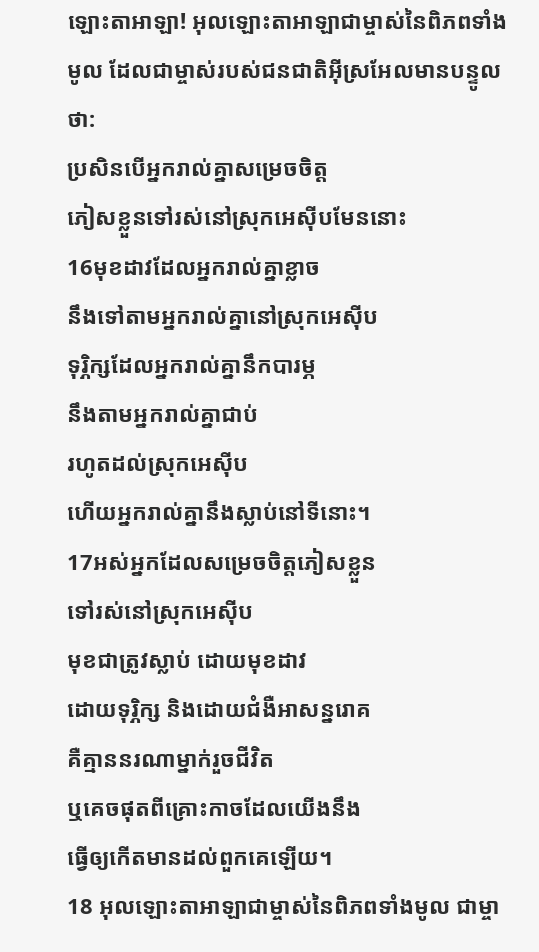ឡោះ‌តាអាឡា! អុលឡោះ‌តាអាឡាជាម្ចាស់នៃពិភពទាំងមូល ដែលជាម្ចាស់របស់ជន‌ជាតិអ៊ីស្រ‌អែលមានបន្ទូលថា:
ប្រសិនបើអ្នករាល់គ្នាសម្រេចចិត្ត
ភៀសខ្លួនទៅរស់នៅស្រុកអេស៊ីបមែននោះ
16មុខដាវដែលអ្នករាល់គ្នាខ្លាច
នឹងទៅតាមអ្នករាល់គ្នានៅស្រុកអេស៊ីប
ទុរ្ភិក្សដែលអ្នករាល់គ្នានឹកបារម្ភ
នឹងតាមអ្នករាល់គ្នាជាប់
រហូតដល់ស្រុកអេស៊ីប
ហើយអ្នករាល់គ្នានឹងស្លាប់នៅទីនោះ។
17អស់អ្នកដែលសម្រេចចិត្តភៀសខ្លួន
ទៅរស់នៅស្រុកអេស៊ីប
មុខជាត្រូវស្លាប់ ដោយមុខដាវ
ដោយទុរ្ភិក្ស និងដោយជំងឺអាសន្ន‌រោគ
គឺគ្មាននរណាម្នាក់រួចជីវិត
ឬគេចផុតពីគ្រោះកាចដែលយើងនឹង
ធ្វើឲ្យកើតមានដល់ពួកគេឡើយ។
18 អុលឡោះ‌តាអាឡាជាម្ចាស់នៃពិភពទាំងមូល ជាម្ចា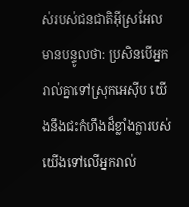ស់របស់ជន‌ជាតិអ៊ីស្រ‌អែលមានបន្ទូលថា: ប្រសិនបើអ្នករាល់គ្នាទៅស្រុកអេស៊ីប យើងនឹងជះកំហឹងដ៏ខ្លាំង‌ក្លារបស់យើងទៅលើអ្នករាល់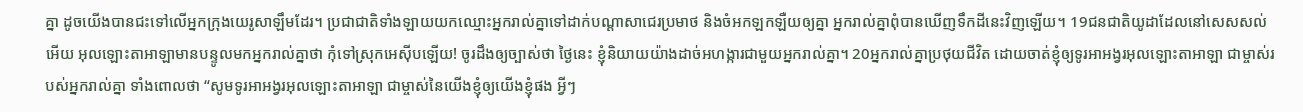គ្នា ដូចយើងបានជះទៅលើអ្នកក្រុងយេរូ‌សាឡឹមដែរ។ ប្រជា‌ជាតិទាំង‌ឡាយយកឈ្មោះអ្នករាល់គ្នាទៅដាក់បណ្ដាសាជេរប្រមាថ និងចំអក‌ឡក‌ឡឺយឲ្យគ្នា អ្នករាល់គ្នាពុំបានឃើញទឹកដីនេះវិញឡើយ។ 19ជន‌ជាតិយូដាដែលនៅសេស‌សល់អើយ អុលឡោះ‌តាអាឡាមានបន្ទូលមកអ្នករាល់គ្នាថា កុំទៅស្រុកអេស៊ីបឡើយ! ចូរដឹងឲ្យច្បាស់ថា ថ្ងៃនេះ ខ្ញុំនិយាយយ៉ាងដាច់‌អហង្ការជាមួយអ្នករាល់គ្នា។ 20អ្នករាល់គ្នាប្រថុយជីវិត ដោយចាត់ខ្ញុំឲ្យទូរអា‌អង្វរអុលឡោះ‌តាអាឡា ជាម្ចាស់របស់អ្នករាល់គ្នា ទាំងពោលថា “សូមទូរអា‌អង្វរអុលឡោះ‌តាអាឡា ជាម្ចាស់នៃយើងខ្ញុំឲ្យយើងខ្ញុំផង អ្វីៗ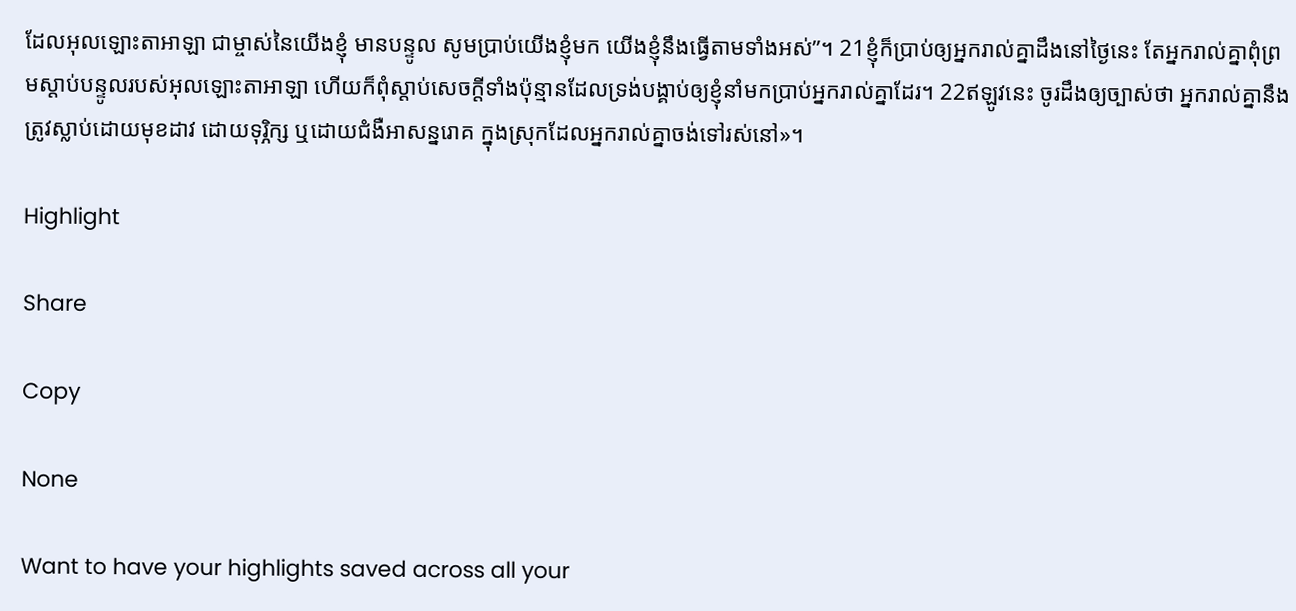ដែលអុលឡោះ‌តាអាឡា ជាម្ចាស់នៃយើងខ្ញុំ មានបន្ទូល សូមប្រាប់យើងខ្ញុំមក យើងខ្ញុំនឹងធ្វើតាមទាំងអស់”។ 21ខ្ញុំក៏ប្រាប់ឲ្យអ្នករាល់គ្នាដឹងនៅថ្ងៃនេះ តែអ្នករាល់គ្នាពុំព្រមស្ដាប់បន្ទូលរបស់អុលឡោះ‌តាអាឡា ហើយក៏ពុំស្ដាប់សេចក្ដីទាំងប៉ុន្មានដែលទ្រង់បង្គាប់ឲ្យខ្ញុំនាំមកប្រាប់អ្នករាល់គ្នាដែរ។ 22ឥឡូវនេះ ចូរដឹងឲ្យច្បាស់ថា អ្នករាល់គ្នានឹងត្រូវស្លាប់ដោយមុខដាវ ដោយទុរ្ភិក្ស ឬដោយជំងឺអាសន្ន‌រោគ ក្នុងស្រុកដែលអ្នករាល់គ្នាចង់ទៅរស់នៅ»។

Highlight

Share

Copy

None

Want to have your highlights saved across all your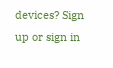devices? Sign up or sign in